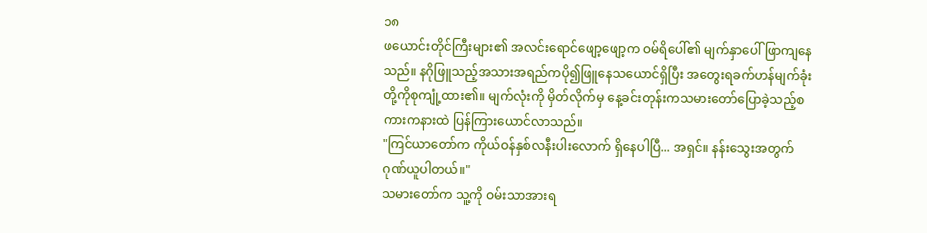၁၈
ဖယောင်းတိုင်ကြီးများ၏ အလင်းရောင်ဖျော့ဖျော့က ဝမ်ရိပေါ်၏ မျက်နှာပေါ်ဖြာကျနေသည်။ နဂိုဖြူသည့်အသားအရည်ကပို၍ဖြူနေသယောင်ရှိပြီး အတွေးရခက်ဟန်မျက်ခုံးတို့ကိုစုကျုံ့ထား၏။ မျက်လုံးကို မှိတ်လိုက်မှ နေ့ခင်းတုန်းကသမားတော်ပြောခဲ့သည့်စကားကနားထဲ ပြန်ကြားယောင်လာသည်။
"ကြင်ယာတော်က ကိုယ်ဝန်နှစ်လနီးပါးလောက် ရှိနေပါပြီ... အရှင်။ နန်းသွေးအတွက် ဂုဏ်ယူပါတယ်။"
သမားတော်က သူ့ကို ဝမ်းသာအားရ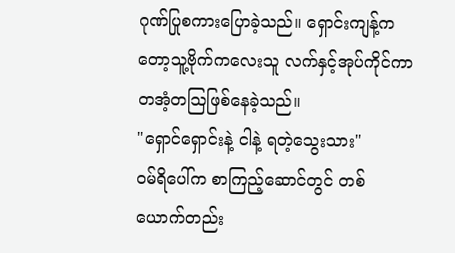ဂုဏ်ပြုစကားပြောခဲ့သည်။ ရှောင်းကျန့်ကတော့သူ့ဗိုက်ကလေးသူ လက်နှင့်အုပ်ကိုင်ကာ တအံ့တသြဖြစ်နေခဲ့သည်။
"ရှောင်ရှောင်းနဲ့ ငါနဲ့ ရတဲ့သွေးသား"
ဝမ်ရိပေါ်က စာကြည့်ဆောင်တွင် တစ်ယောက်တည်း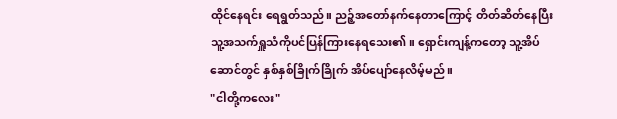ထိုင်နေရင်း ရေရွတ်သည်။ ညဉ့်အတော်နက်နေတာကြောင့် တိတ်ဆိတ်နေပြီး သူ့အသက်ရှူသံကိုပင်ပြန်ကြားနေရသေး၏။ ရှောင်းကျန့်ကတော့ သူ့အိပ်ဆောင်တွင် နှစ်နှစ်ခြိုက်ခြိုက် အိပ်ပျော်နေလိမ့်မည်။
"ငါတို့ကလေး"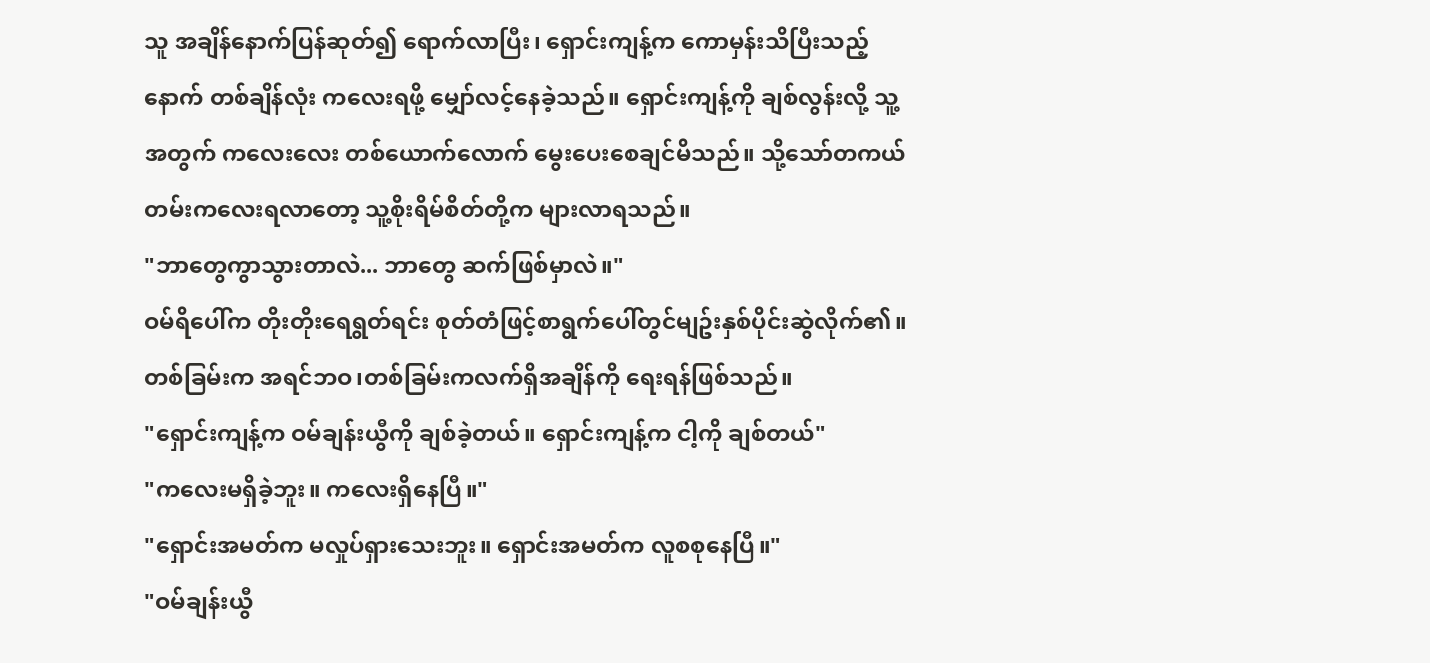သူ အချိန်နောက်ပြန်ဆုတ်၍ ရောက်လာပြီး၊ ရှောင်းကျန့်က ကောမှန်းသိပြီးသည့်နောက် တစ်ချိန်လုံး ကလေးရဖို့ မျှော်လင့်နေခဲ့သည်။ ရှောင်းကျန့်ကို ချစ်လွန်းလို့ သူ့အတွက် ကလေးလေး တစ်ယောက်လောက် မွေးပေးစေချင်မိသည်။ သို့သော်တကယ်တမ်းကလေးရလာတော့ သူ့စိုးရိမ်စိတ်တို့က များလာရသည်။
"ဘာတွေကွာသွားတာလဲ... ဘာတွေ ဆက်ဖြစ်မှာလဲ။"
ဝမ်ရိပေါ်က တိုးတိုးရေရွတ်ရင်း စုတ်တံဖြင့်စာရွက်ပေါ်တွင်မျဥ်းနှစ်ပိုင်းဆွဲလိုက်၏။ တစ်ခြမ်းက အရင်ဘဝ၊တစ်ခြမ်းကလက်ရှိအချိန်ကို ရေးရန်ဖြစ်သည်။
"ရှောင်းကျန့်က ဝမ်ချန်းယွီကို ချစ်ခဲ့တယ်။ ရှောင်းကျန့်က ငါ့ကို ချစ်တယ်"
"ကလေးမရှိခဲ့ဘူး။ ကလေးရှိနေပြီ။"
"ရှောင်းအမတ်က မလှုပ်ရှားသေးဘူး။ ရှောင်းအမတ်က လူစစုနေပြီ။"
"ဝမ်ချန်းယွီ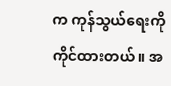က ကုန်သွယ်ရေးကိုကိုင်ထားတယ်။ အ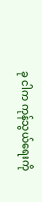ခု ငါက ကုန်သွယ်ရေးကို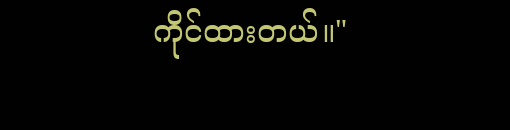ကိုင်ထားတယ်။"